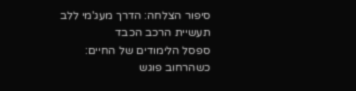סיפור הצלחה: הדרך מעג'מי ללב תעשיית הרכב הכבד
ספסל הלימודים של החיים: כשהרחוב פוגש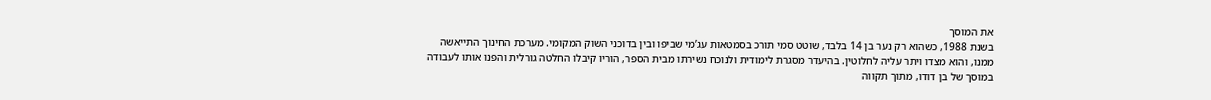את המוסך
בשנת 1988, כשהוא רק נער בן 14 בלבד, שוטט סמי תורכ בסמטאות עג’מי שביפו ובין בדוכני השוק המקומי. מערכת החינוך התייאשה ממנו, והוא מצדו ויתר עליה לחלוטין. בהיעדר מסגרת לימודית ולנוכח נשירתו מבית הספר, הוריו קיבלו החלטה גורלית והפנו אותו לעבודה במוסך של בן דודו, מתוך תקווה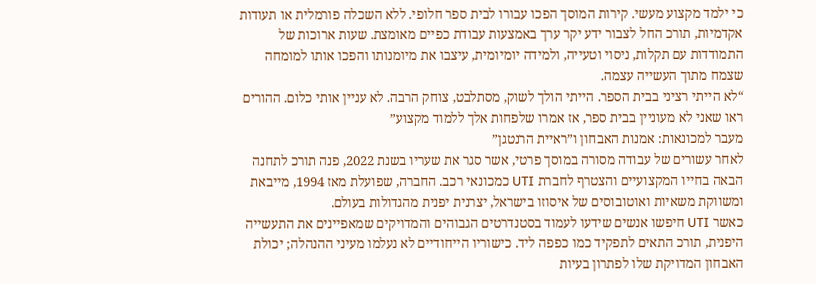כי ילמד מקצוע מעשי. קירות המוסך הפכו עבורו לבית ספר חלופי. ללא השכלה פורמלית או תעודות אקדמיות, תורכ החל לצבור ידע יקר ערך באמצעות עבודת כפיים מאומצת. שעות ארוכות של התמודדות עם תקלות, ניסוי וטעייה, ולמידה יומיומית, עיצבו את מיומנותו והפכו אותו למומחה שצמח מתוך העשייה עצמה.
“לא הייתי רציני בבית הספר. הייתי הולך לשוק, מסתלבט, צוחק הרבה. לא עניין אותי כלום. ההורים ראו שאני לא מעוניין בבית ספר, אז אמרו שלפחות אלך ללמוד מקצוע”
מעבר למכונאות: אמנות האבחון ו”ראיית הרנטגן”
לאחר עשורים של עבודה מסורה במוסך פרטי, אשר סגר את שעריו בשנת 2022, פנה תורכ לתחנה הבאה בחייו המקצועיים והצטרף לחברת UTI כמכונאי רכב. החברה, שפועלת מאז 1994, מייבאת ומשווקת משאיות ואוטובוסים של איסוזו בישראל, יצרנית יפנית מהגדולות בעולם.
כאשר UTI חיפשו אנשים שידעו לעמוד בסטנדרטים הגבוהים והמדויקים שמאפיינים את התעשייה היפנית, תורכ התאים לתפקיד כמו כפפה ליד. כישוריו הייחודיים לא נעלמו מעיני ההנהלה; יכולת האבחון המדויקת שלו לפתרון בעיות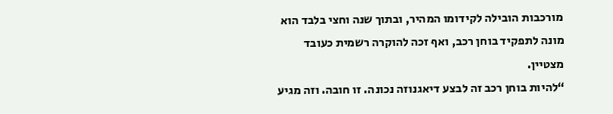מורכבות הובילה לקידומו המהיר, ובתוך שנה וחצי בלבד הוא מונה לתפקיד בוחן רכב, ואף זכה להוקרה רשמית כעובד מצטיין.
“להיות בוחן רכב זה לבצע דיאגנוזה נכונה. זו חובה. וזה מגיע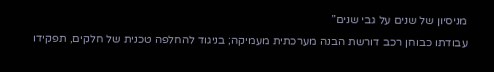מניסיון של שנים על גבי שנים”
עבודתו כבוחן רכב דורשת הבנה מערכתית מעמיקה; בניגוד להחלפה טכנית של חלקים, תפקידו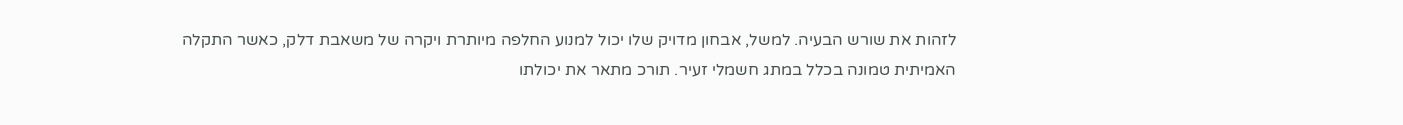לזהות את שורש הבעיה. למשל, אבחון מדויק שלו יכול למנוע החלפה מיותרת ויקרה של משאבת דלק, כאשר התקלה האמיתית טמונה בכלל במתג חשמלי זעיר. תורכ מתאר את יכולתו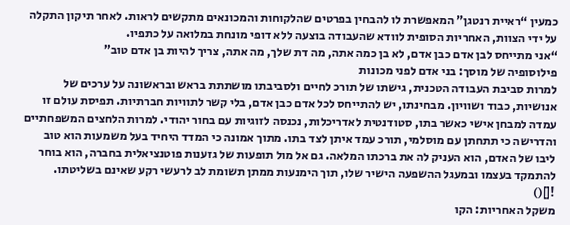כמעין “ראיית רנטגן” המאפשרת לו להבחין בפרטים שהלקוחות והמכונאים מתקשים לראות. לאחר תיקון התקלה על ידי הצוות, האחריות הסופית לוודא שהעבודה בוצעה ללא דופי מונחת במלואה על כתפיו.
“אני מתייחס לבן אדם כבן אדם, לא בן כמה אתה, מה דת שלך, מה אתה, צריך להיות בן אדם טוב”
פילוסופיה של מוסך: בני אדם לפני מכונות
למרות סביבת העבודה הטכנית, גישתו של תורכ לחיים ולסביבתו מושתתת בראש ובראשונה על ערכים של אנושיות, כבוד ושוויון. מבחינתו, יש להתייחס לכל אדם כבן אדם, בלי קשר לתוויות חברתיות. תפיסת עולם זו עמדה למבחן אישי כאשר בתו, סטודנטית לאדריכלות, נכנסה לזוגיות עם בחור יהודי. למרות הלחצים המשפחתיים והדרישה כי תתחתן עם מוסלמי, תורכ עמד איתן לצד בתו. מתוך אמונה כי המדד היחיד בעל משמעות הוא טוב ליבו של האדם, הוא העניק לה את ברכתו המלאה. גם אל מול תופעות של גזענות פוטנציאלית בחברה, הוא בוחר להתמקד בעצמו ובמעגל ההשפעה הישיר שלו, תוך הימנעות ממתן תשומת לב לרעשי רקע שאינם בשליטתו.
![]()
משקל האחריות: הקו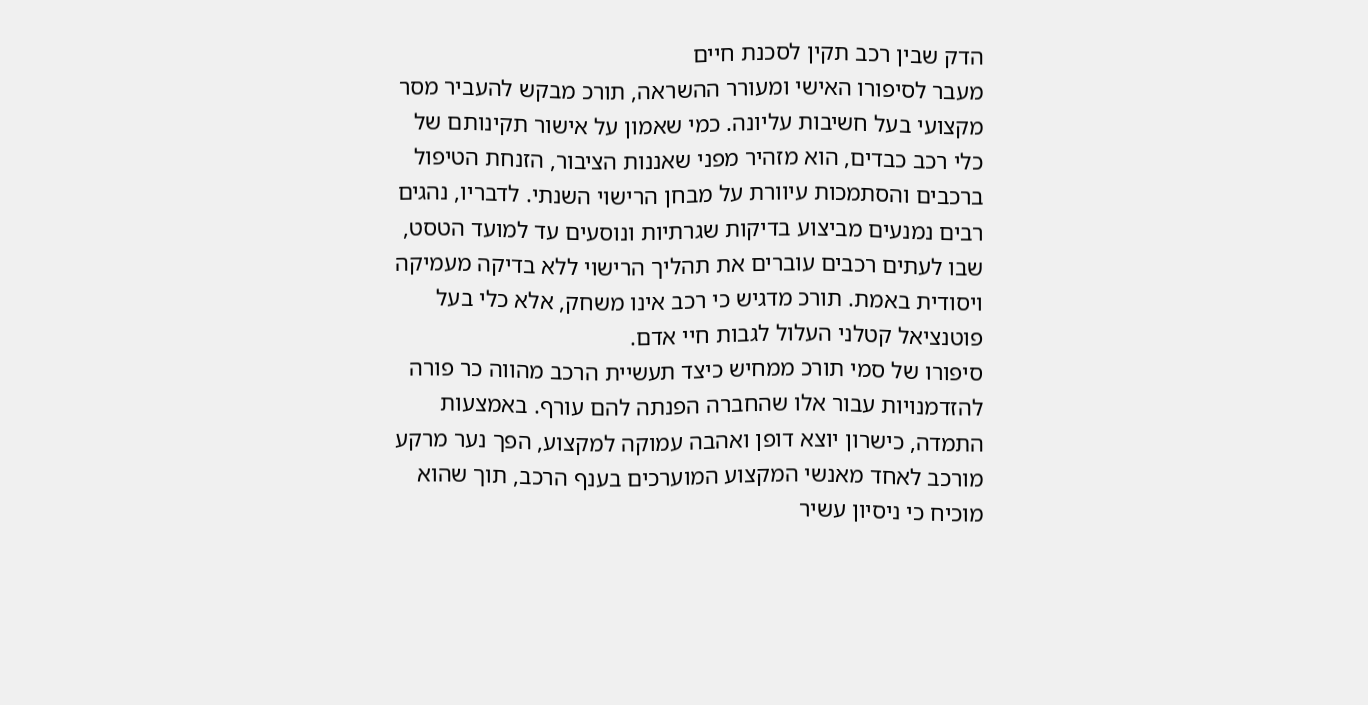הדק שבין רכב תקין לסכנת חיים
מעבר לסיפורו האישי ומעורר ההשראה, תורכ מבקש להעביר מסר מקצועי בעל חשיבות עליונה. כמי שאמון על אישור תקינותם של כלי רכב כבדים, הוא מזהיר מפני שאננות הציבור, הזנחת הטיפול ברכבים והסתמכות עיוורת על מבחן הרישוי השנתי. לדבריו, נהגים רבים נמנעים מביצוע בדיקות שגרתיות ונוסעים עד למועד הטסט, שבו לעתים רכבים עוברים את תהליך הרישוי ללא בדיקה מעמיקה ויסודית באמת. תורכ מדגיש כי רכב אינו משחק, אלא כלי בעל פוטנציאל קטלני העלול לגבות חיי אדם.
סיפורו של סמי תורכ ממחיש כיצד תעשיית הרכב מהווה כר פורה להזדמנויות עבור אלו שהחברה הפנתה להם עורף. באמצעות התמדה, כישרון יוצא דופן ואהבה עמוקה למקצוע, הפך נער מרקע מורכב לאחד מאנשי המקצוע המוערכים בענף הרכב, תוך שהוא מוכיח כי ניסיון עשיר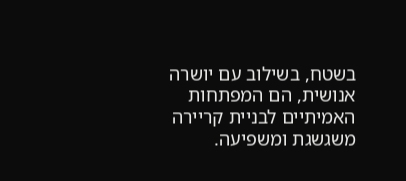בשטח, בשילוב עם יושרה אנושית, הם המפתחות האמיתיים לבניית קריירה משגשגת ומשפיעה.